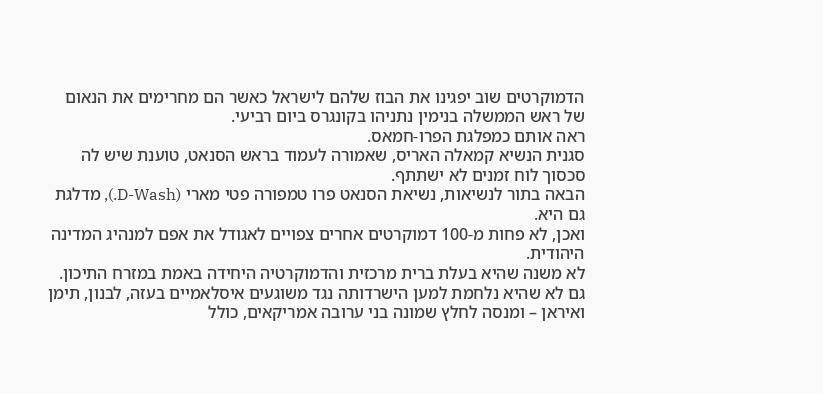הדמוקרטים שוב יפגינו את הבוז שלהם לישראל כאשר הם מחרימים את הנאום של ראש הממשלה בנימין נתניהו בקונגרס ביום רביעי.
ראה אותם כמפלגת הפרו-חמאס.
סגנית הנשיא קמאלה האריס, שאמורה לעמוד בראש הסנאט, טוענת שיש לה סכסוך לוח זמנים לא ישתתף.
הבאה בתור לנשיאות, נשיאת הסנאט פרו טמפורה פטי מארי (D-Wash.), מדלגת גם היא.
ואכן, לא פחות מ-100 דמוקרטים אחרים צפויים לאגודל את אפם למנהיג המדינה היהודית.
לא משנה שהיא בעלת ברית מרכזית והדמוקרטיה היחידה באמת במזרח התיכון.
גם לא שהיא נלחמת למען הישרדותה נגד משוגעים איסלאמיים בעזה, לבנון, תימן ואיראן – ומנסה לחלץ שמונה בני ערובה אמריקאים, כולל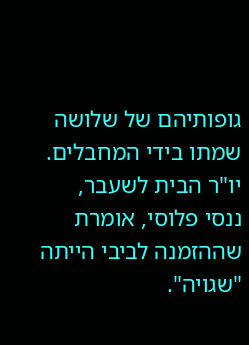גופותיהם של שלושה שמתו בידי המחבלים.
יו"ר הבית לשעבר, ננסי פלוסי, אומרת שההזמנה לביבי הייתה "שגויה".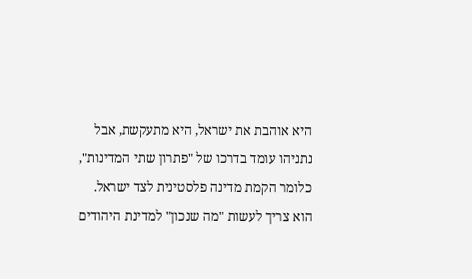היא אוהבת את ישראל, היא מתעקשת, אבל נתניהו עומד בדרכו של "פתרון שתי המדינות", כלומר הקמת מדינה פלסטינית לצד ישראל. הוא צריך לעשות "מה שנכון" למדינת היהודים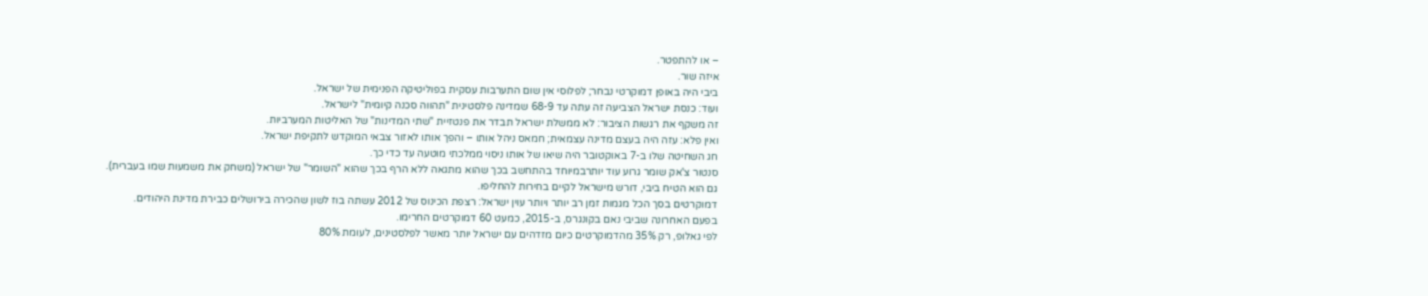– או להתפטר.
איזה שור.
ביבי היה באופן דמוקרטי נבחר; לפלוסי אין שום התערבות עסקית בפוליטיקה הפנימית של ישראל.
ועוד: כנסת ישראל הצביעה זה עתה עד 68-9 שמדינה פלסטינית "תהווה סכנה קיומית" לישראל.
זה משקף את רגשות הציבור: לא ממשלת ישראל תבדר את פנטזיית "שתי המדינות" של האליטות המערביות.
ואין פלא: עזה היה בעצם מדינה עצמאית; חמאס ניהל אותו – והפך אותו לאזור צבאי המוקדש לתקיפת ישראל.
חג השחיטה שלו ב-7 באוקטובר היה שיאו של אותו ניסוי ממלכתי מוטעה עד כדי כך.
סנטור צ'אק שומר גרוע עוד יותרבמיוחד בהתחשב בכך שהוא מתגאה ללא הרף בכך שהוא "השומר" של ישראל (משחק את משמעות שמו בעברית).
גם הוא הטיח ביבי, דורש מישראל לקיים בחירות להחליפו.
דמוקרטים בסך הכל מגמות זמן רב יותר ויותר עוין ישראל: רצפת הכינוס של 2012 עשתה בוז לשון שהכירה בירושלים כבירת מדינת היהודים.
בפעם האחרונה שביבי נאם בקונגרס, ב-2015, כמעט 60 דמוקרטים החרימו.
לפי גאלופ, רק 35% מהדמוקרטים כיום מזדהים עם ישראל יותר מאשר לפלסטינים, לעומת 80%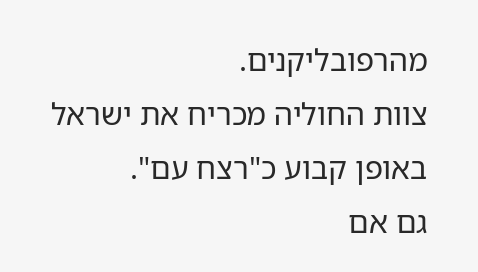מהרפובליקנים.
צוות החוליה מכריח את ישראל באופן קבוע כ"רצח עם".
גם אם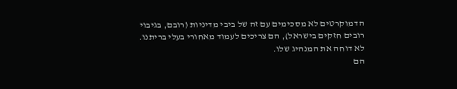הדמוקרטים לא מסכימים עם זה של ביבי מדיניות (רובם, בגיבוי רובים חזקים בישראל), הם צריכים לעמוד מאחורי בעלי בריתנו. לא דוחה את המנהיג שלו.
הם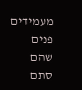מעמידים פנים שהם סתם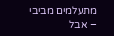מתעלמים מביבי – אבל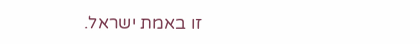זו באמת ישראל.